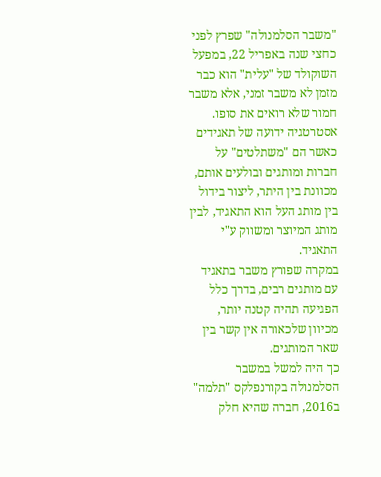"משבר הסלמנולה" שפרץ לפני כחצי שנה באפריל 22, במפעל השוקולד של "עלית" הוא כבר מזמן לא משבר זמני, אלא משבר חמור שלא רואים את סופו.
אסטרטגיה ידועה של תאגידים כאשר הם "משתלטים" על חברות ומותגים ובולעים אותם, מכוונת בין היתר, ליצור בידול בין מותג העל הוא התאגיד, לבין מותג המיוצר ומשווק ע"י התאגיד.
במקרה שפורץ משבר בתאגיד עם מותגים רבים, בדרך כלל הפגיעה תהיה קטנה יותר, מכיוון שלכאורה אין קשר בין שאר המותגים.
כך היה למשל במשבר הסלמנולה בקורנפלקס "תלמה" ב2016, חברה שהיא חלק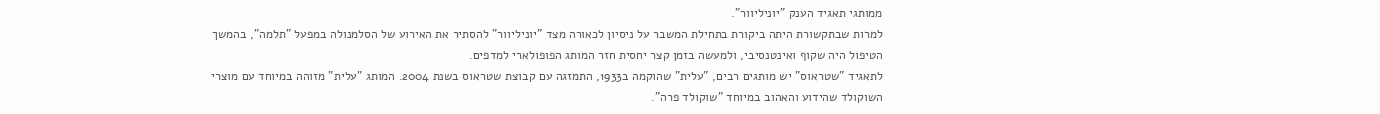ממותגי תאגיד הענק "יוניליוור".
למרות שבתקשורת היתה ביקורת בתחילת המשבר על ניסיון לכאורה מצד "יוניליוור" להסתיר את האירוע של הסלמנולה במפעל "תלמה", בהמשך הטיפול היה שקוף ואינטנסיבי, ולמעשה בזמן קצר יחסית חזר המותג הפופולארי למדפים.
לתאגיד "שטראוס" יש מותגים רבים, "עלית" שהוקמה ב1933, התמזגה עם קבוצת שטראוס בשנת 2004. המותג "עלית" מזוהה במיוחד עם מוצרי השוקולד שהידוע והאהוב במיוחד "שוקולד פרה".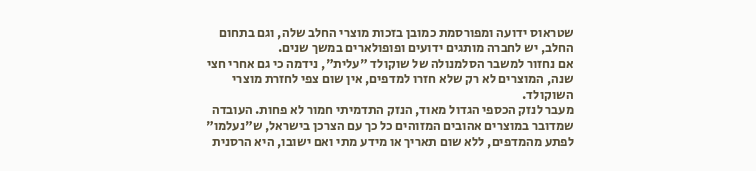שטראוס ידועה ומפורסמת כמובן בזכות מוצרי החלב שלה, וגם בתחום החלב, יש לחברה מותגים ידועים ופופולארים במשך שנים.
אם נחזור למשבר הסלמנולה של שוקולד "עלית", נידמה כי גם אחרי חצי שנה, המוצרים לא רק שלא חזרו למדפים, אין שום צפי לחזרת מוצרי השוקולד.
מעבר לנזק הכספי הגדול מאוד, הנזק התדמיתי חמור לא פחות. העובדה שמדובר במוצרים אהובים המזוהים כל כך עם הצרכן בישראל, ש"נעלמו" לפתע מהמדפים, ללא שום תאריך או מידע מתי ואם ישובו, היא הרסנית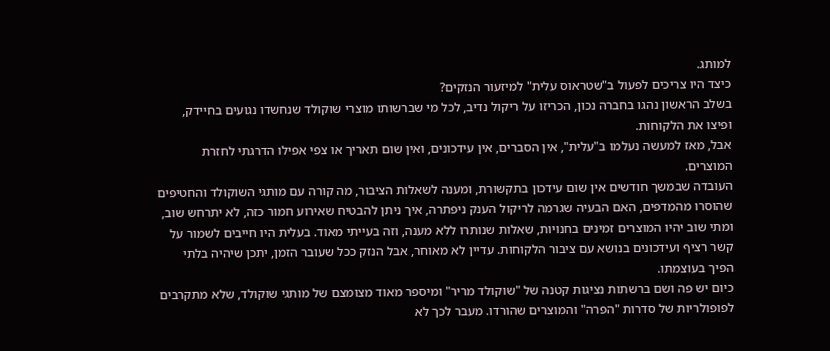למותג.
כיצד היו צריכים לפעול ב"שטראוס עלית" למיזעור הנזקים?
בשלב הראשון נהגו בחברה נכון, הכריזו על ריקול נדיב, לכל מי שברשותו מוצרי שוקולד שנחשדו נגועים בחיידק, ופיצו את הלקוחות.
אבל, מאז למעשה נעלמו ב"עלית", אין הסברים, אין עידכונים, ואין שום תאריך או צפי אפילו הדרגתי לחזרת המוצרים.
העובדה שבמשך חודשים אין שום עידכון בתקשורת, ומענה לשאלות הציבור, מה קורה עם מותגי השוקולד והחטיפים שהוסרו מהמדפים, האם הבעיה שגרמה לריקול הענק ניפתרה, איך ניתן להבטיח שאירוע חמור כזה, לא יתרחש שוב, ומתי שוב יהיו המוצרים זמינים בחנויות, שאלות שנותרו ללא מענה, וזה בעייתי מאוד. בעלית היו חייבים לשמור על קשר רציף ועידכונים בנושא עם ציבור הלקוחות. עדיין לא מאוחר, אבל הנזק ככל שעובר הזמן, יתכן שיהיה בלתי הפיך בעוצמתו.
כיום יש פה ושם ברשתות נציגות קטנה של "שוקולד מריר" ומיספר מאוד מצומצם של מותגי שוקולד, שלא מתקרבים לפופולריות של סדרות "הפרה" והמוצרים שהורדו. מעבר לכך לא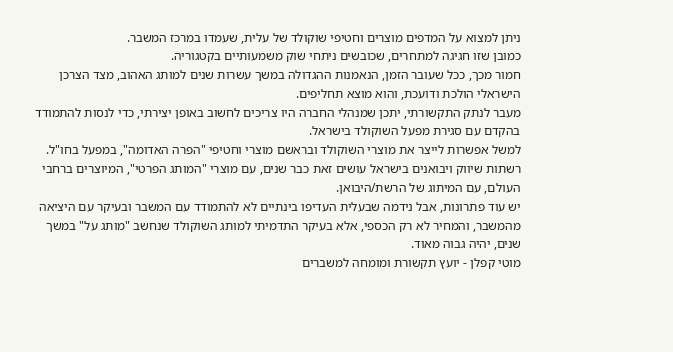ניתן למצוא על המדפים מוצרים וחטיפי שוקולד של עלית, שעמדו במרכז המשבר.
כמובן שזו חגיגה למתחרים, שכובשים ניתחי שוק משמעותיים בקטגוריה.
חמור מכך, ככל שעובר הזמן, הנאמנות ההגדולה במשך עשרות שנים למותג האהוב, מצד הצרכן הישראלי הולכת ודועכת, והוא מוצא תחליפים.
מעבר לנתק התקשורתי, יתכן שמנהלי החברה היו צריכים לחשוב באופן יצירתי, כדי לנסות להתמודד בהקדם עם סגירת מפעל השוקולד בישראל.
למשל אפשרות לייצר את מוצרי השוקולד ובראשם מוצרי וחטיפי "הפרה האדומה", במפעל בחו"ל. רשתות שיווק ויבואנים בישראל עושים זאת כבר שנים, עם מוצרי "המותג הפרטי", המיוצרים ברחבי העולם, עם המיתוג של הרשת/היבואן.
יש עוד פתרונות, אבל נידמה שבעלית העדיפו בינתיים לא להתמודד עם המשבר ובעיקר עם היציאה מהמשבר, והמחיר לא רק הכספי, אלא בעיקר התדמיתי למותג השוקולד שנחשב "מותג על" במשך שנים, יהיה גבוה מאוד.
מוטי קפלן - יועץ תקשורת ומומחה למשברים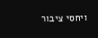ויחסי ציבור